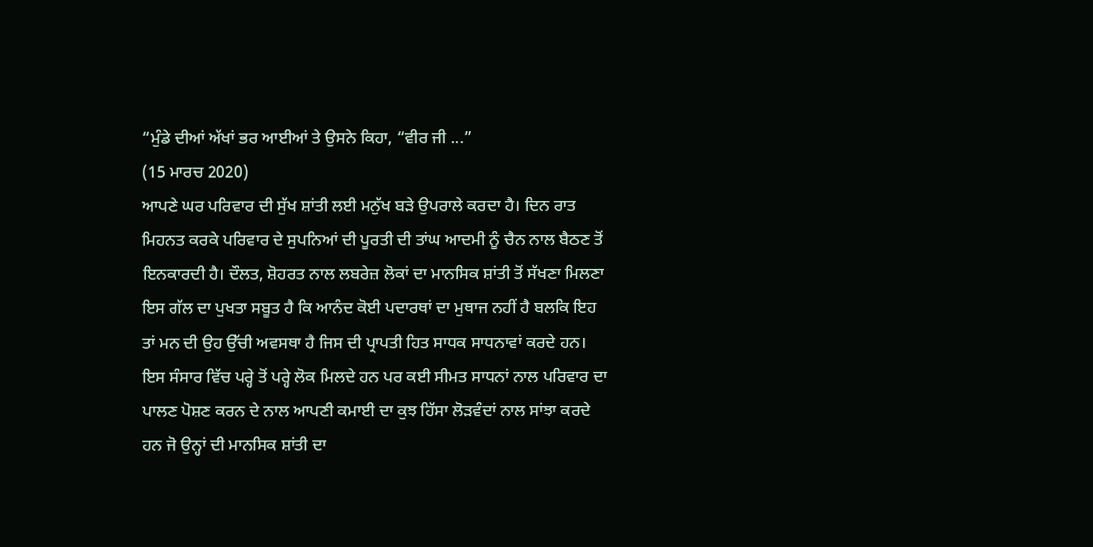“ਮੁੰਡੇ ਦੀਆਂ ਅੱਖਾਂ ਭਰ ਆਈਆਂ ਤੇ ਉਸਨੇ ਕਿਹਾ, “ਵੀਰ ਜੀ ...”
(15 ਮਾਰਚ 2020)
ਆਪਣੇ ਘਰ ਪਰਿਵਾਰ ਦੀ ਸੁੱਖ ਸ਼ਾਂਤੀ ਲਈ ਮਨੁੱਖ ਬੜੇ ਉਪਰਾਲੇ ਕਰਦਾ ਹੈ। ਦਿਨ ਰਾਤ ਮਿਹਨਤ ਕਰਕੇ ਪਰਿਵਾਰ ਦੇ ਸੁਪਨਿਆਂ ਦੀ ਪੂਰਤੀ ਦੀ ਤਾਂਘ ਆਦਮੀ ਨੂੰ ਚੈਨ ਨਾਲ ਬੈਠਣ ਤੋਂ ਇਨਕਾਰਦੀ ਹੈ। ਦੌਲਤ, ਸ਼ੋਹਰਤ ਨਾਲ ਲਬਰੇਜ਼ ਲੋਕਾਂ ਦਾ ਮਾਨਸਿਕ ਸ਼ਾਂਤੀ ਤੋਂ ਸੱਖਣਾ ਮਿਲਣਾ ਇਸ ਗੱਲ ਦਾ ਪੁਖਤਾ ਸਬੂਤ ਹੈ ਕਿ ਆਨੰਦ ਕੋਈ ਪਦਾਰਥਾਂ ਦਾ ਮੁਥਾਜ ਨਹੀਂ ਹੈ ਬਲਕਿ ਇਹ ਤਾਂ ਮਨ ਦੀ ਉਹ ਉੱਚੀ ਅਵਸਥਾ ਹੈ ਜਿਸ ਦੀ ਪ੍ਰਾਪਤੀ ਹਿਤ ਸਾਧਕ ਸਾਧਨਾਵਾਂ ਕਰਦੇ ਹਨ। ਇਸ ਸੰਸਾਰ ਵਿੱਚ ਪਰ੍ਹੇ ਤੋਂ ਪਰ੍ਹੇ ਲੋਕ ਮਿਲਦੇ ਹਨ ਪਰ ਕਈ ਸੀਮਤ ਸਾਧਨਾਂ ਨਾਲ ਪਰਿਵਾਰ ਦਾ ਪਾਲਣ ਪੋਸ਼ਣ ਕਰਨ ਦੇ ਨਾਲ ਆਪਣੀ ਕਮਾਈ ਦਾ ਕੁਝ ਹਿੱਸਾ ਲੋੜਵੰਦਾਂ ਨਾਲ ਸਾਂਝਾ ਕਰਦੇ ਹਨ ਜੋ ਉਨ੍ਹਾਂ ਦੀ ਮਾਨਸਿਕ ਸ਼ਾਂਤੀ ਦਾ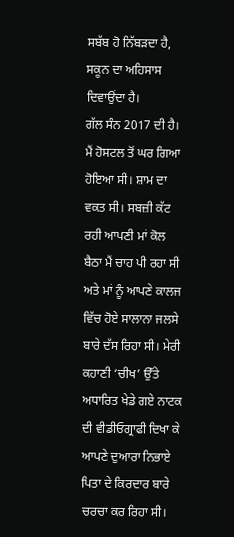ਸਬੱਬ ਹੋ ਨਿੱਬੜਦਾ ਹੈ, ਸਕੂਨ ਦਾ ਅਹਿਸਾਸ ਦਿਵਾਉਂਦਾ ਹੈ।
ਗੱਲ ਸੰਨ 2017 ਦੀ ਹੈ। ਮੈਂ ਹੋਸਟਲ ਤੋਂ ਘਰ ਗਿਆ ਹੋਇਆ ਸੀ। ਸ਼ਾਮ ਦਾ ਵਕਤ ਸੀ। ਸਬਜ਼ੀ ਕੱਟ ਰਹੀ ਆਪਣੀ ਮਾਂ ਕੋਲ ਬੈਠਾ ਮੈਂ ਚਾਹ ਪੀ ਰਹਾ ਸੀ ਅਤੇ ਮਾਂ ਨੂੰ ਆਪਣੇ ਕਾਲਜ ਵਿੱਚ ਹੋਏ ਸਾਲਾਨਾ ਜਲਸੇ ਬਾਰੇ ਦੱਸ ਰਿਹਾ ਸੀ। ਮੇਰੀ ਕਹਾਣੀ ‘ਚੀਖ’ ਉੱਤੇ ਅਧਾਰਿਤ ਖੇਡੇ ਗਏ ਨਾਟਕ ਦੀ ਵੀਡੀਓਗ੍ਰਾਫੀ ਦਿਖਾ ਕੇ ਆਪਣੇ ਦੁਆਰਾ ਨਿਭਾਏ ਪਿਤਾ ਦੇ ਕਿਰਦਾਰ ਬਾਰੇ ਚਰਚਾ ਕਰ ਰਿਹਾ ਸੀ।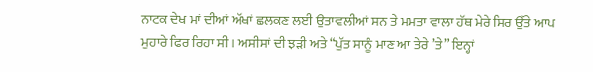ਨਾਟਕ ਦੇਖ ਮਾਂ ਦੀਆਂ ਅੱਖਾਂ ਛਲਕਣ ਲਈ ਉਤਾਵਲੀਆਂ ਸਨ ਤੇ ਮਮਤਾ ਵਾਲਾ ਹੱਥ ਮੇਰੇ ਸਿਰ ਉੱਤੇ ਆਪ ਮੁਹਾਰੇ ਫਿਰ ਰਿਹਾ ਸੀ। ਅਸੀਸਾਂ ਦੀ ਝੜੀ ਅਤੇ “ਪੁੱਤ ਸਾਨੂੰ ਮਾਣ ਆ ਤੇਰੇ ’ਤੇ” ਇਨ੍ਹਾਂ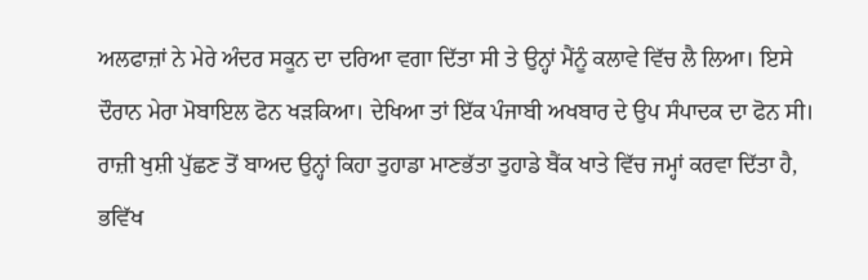ਅਲਫਾਜ਼ਾਂ ਨੇ ਮੇਰੇ ਅੰਦਰ ਸਕੂਨ ਦਾ ਦਰਿਆ ਵਗਾ ਦਿੱਤਾ ਸੀ ਤੇ ਉਨ੍ਹਾਂ ਮੈਂਨੂੰ ਕਲਾਵੇ ਵਿੱਚ ਲੈ ਲਿਆ। ਇਸੇ ਦੌਰਾਨ ਮੇਰਾ ਮੋਬਾਇਲ ਫੋਨ ਖੜਕਿਆ। ਦੇਖਿਆ ਤਾਂ ਇੱਕ ਪੰਜਾਬੀ ਅਖਬਾਰ ਦੇ ਉਪ ਸੰਪਾਦਕ ਦਾ ਫੋਨ ਸੀ। ਰਾਜ਼ੀ ਖੁਸ਼ੀ ਪੁੱਛਣ ਤੋਂ ਬਾਅਦ ਉਨ੍ਹਾਂ ਕਿਹਾ ਤੁਹਾਡਾ ਮਾਣਭੱਤਾ ਤੁਹਾਡੇ ਬੈਂਕ ਖਾਤੇ ਵਿੱਚ ਜਮ੍ਹਾਂ ਕਰਵਾ ਦਿੱਤਾ ਹੈ, ਭਵਿੱਖ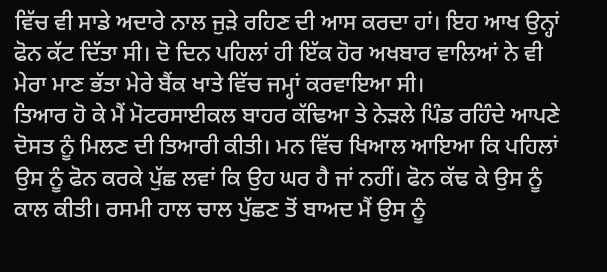ਵਿੱਚ ਵੀ ਸਾਡੇ ਅਦਾਰੇ ਨਾਲ ਜੁੜੇ ਰਹਿਣ ਦੀ ਆਸ ਕਰਦਾ ਹਾਂ। ਇਹ ਆਖ ਉਨ੍ਹਾਂ ਫੋਨ ਕੱਟ ਦਿੱਤਾ ਸੀ। ਦੋ ਦਿਨ ਪਹਿਲਾਂ ਹੀ ਇੱਕ ਹੋਰ ਅਖਬਾਰ ਵਾਲਿਆਂ ਨੇ ਵੀ ਮੇਰਾ ਮਾਣ ਭੱਤਾ ਮੇਰੇ ਬੈਂਕ ਖਾਤੇ ਵਿੱਚ ਜਮ੍ਹਾਂ ਕਰਵਾਇਆ ਸੀ।
ਤਿਆਰ ਹੋ ਕੇ ਮੈਂ ਮੋਟਰਸਾਈਕਲ ਬਾਹਰ ਕੱਢਿਆ ਤੇ ਨੇੜਲੇ ਪਿੰਡ ਰਹਿੰਦੇ ਆਪਣੇ ਦੋਸਤ ਨੂੰ ਮਿਲਣ ਦੀ ਤਿਆਰੀ ਕੀਤੀ। ਮਨ ਵਿੱਚ ਖਿਆਲ ਆਇਆ ਕਿ ਪਹਿਲਾਂ ਉਸ ਨੂੰ ਫੋਨ ਕਰਕੇ ਪੁੱਛ ਲਵਾਂ ਕਿ ਉਹ ਘਰ ਹੈ ਜਾਂ ਨਹੀਂ। ਫੋਨ ਕੱਢ ਕੇ ਉਸ ਨੂੰ ਕਾਲ ਕੀਤੀ। ਰਸਮੀ ਹਾਲ ਚਾਲ ਪੁੱਛਣ ਤੋਂ ਬਾਅਦ ਮੈਂ ਉਸ ਨੂੰ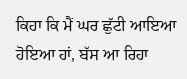ਕਿਹਾ ਕਿ ਮੈਂ ਘਰ ਛੁੱਟੀ ਆਇਆ ਹੋਇਆ ਹਾਂ, ਬੱਸ ਆ ਰਿਹਾ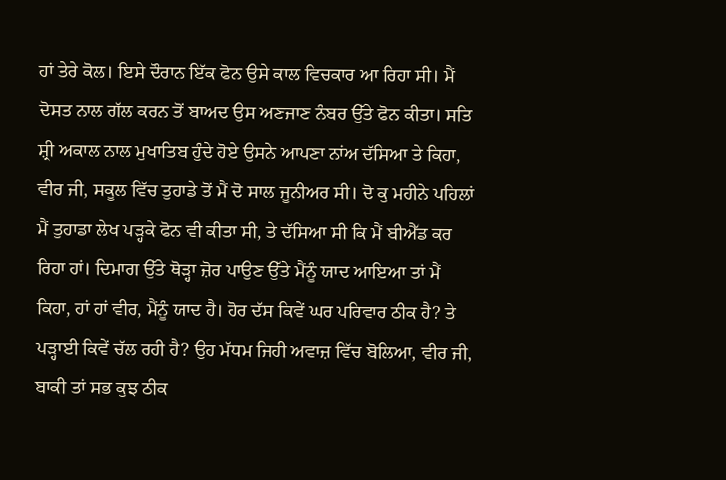ਹਾਂ ਤੇਰੇ ਕੋਲ। ਇਸੇ ਦੌਰਾਨ ਇੱਕ ਫੋਨ ਉਸੇ ਕਾਲ ਵਿਚਕਾਰ ਆ ਰਿਹਾ ਸੀ। ਮੈਂ ਦੋਸਤ ਨਾਲ ਗੱਲ ਕਰਨ ਤੋਂ ਬਾਅਦ ਉਸ ਅਣਜਾਣ ਨੰਬਰ ਉੱਤੇ ਫੋਨ ਕੀਤਾ। ਸਤਿ ਸ਼੍ਰੀ ਅਕਾਲ ਨਾਲ ਮੁਖਾਤਿਬ ਹੁੰਦੇ ਹੋਏ ਉਸਨੇ ਆਪਣਾ ਨਾਂਅ ਦੱਸਿਆ ਤੇ ਕਿਹਾ, ਵੀਰ ਜੀ, ਸਕੂਲ ਵਿੱਚ ਤੁਹਾਡੇ ਤੋਂ ਮੈਂ ਦੋ ਸਾਲ ਜੂਨੀਅਰ ਸੀ। ਦੋ ਕੁ ਮਹੀਨੇ ਪਹਿਲਾਂ ਮੈਂ ਤੁਹਾਡਾ ਲੇਖ ਪੜ੍ਹਕੇ ਫੋਨ ਵੀ ਕੀਤਾ ਸੀ, ਤੇ ਦੱਸਿਆ ਸੀ ਕਿ ਮੈਂ ਬੀਐੱਡ ਕਰ ਰਿਹਾ ਹਾਂ। ਦਿਮਾਗ ਉੱਤੇ ਥੋੜ੍ਹਾ ਜ਼ੋਰ ਪਾਉਣ ਉੱਤੇ ਮੈਂਨੂੰ ਯਾਦ ਆਇਆ ਤਾਂ ਮੈਂ ਕਿਹਾ, ਹਾਂ ਹਾਂ ਵੀਰ, ਮੈਂਨੂੰ ਯਾਦ ਹੈ। ਹੋਰ ਦੱਸ ਕਿਵੇਂ ਘਰ ਪਰਿਵਾਰ ਠੀਕ ਹੈ? ਤੇ ਪੜ੍ਹਾਈ ਕਿਵੇਂ ਚੱਲ ਰਹੀ ਹੈ? ਉਹ ਮੱਧਮ ਜਿਹੀ ਅਵਾਜ਼ ਵਿੱਚ ਬੋਲਿਆ, ਵੀਰ ਜੀ, ਬਾਕੀ ਤਾਂ ਸਭ ਕੁਝ ਠੀਕ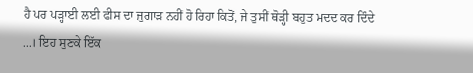ਹੈ ਪਰ ਪੜ੍ਹਾਈ ਲਈ ਫੀਸ ਦਾ ਜੁਗਾੜ ਨਹੀਂ ਹੋ ਰਿਹਾ ਕਿਤੋਂ, ਜੇ ਤੁਸੀਂ ਥੋੜ੍ਹੀ ਬਹੁਤ ਮਦਦ ਕਰ ਦਿੰਦੇ ...। ਇਹ ਸੁਣਕੇ ਇੱਕ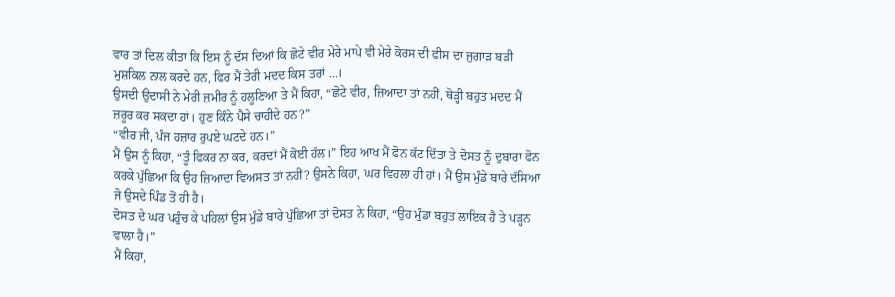ਵਾਰ ਤਾਂ ਦਿਲ ਕੀਤਾ ਕਿ ਇਸ ਨੂੰ ਦੱਸ ਦਿਆਂ ਕਿ ਛੋਟੇ ਵੀਰ ਮੇਰੇ ਮਾਪੇ ਵੀ ਮੇਰੇ ਕੋਰਸ ਦੀ ਫੀਸ ਦਾ ਜੁਗਾੜ ਬੜੀ ਮੁਸ਼ਕਿਲ ਨਾਲ ਕਰਦੇ ਹਨ, ਫਿਰ ਮੈਂ ਤੇਰੀ ਮਦਦ ਕਿਸ ਤਰਾਂ ...।
ਉਸਦੀ ਉਦਾਸੀ ਨੇ ਮੇਰੀ ਜ਼ਮੀਰ ਨੂੰ ਹਲੂਣਿਆ ਤੇ ਮੈਂ ਕਿਹਾ, “ਛੋਟੇ ਵੀਰ, ਜ਼ਿਆਦਾ ਤਾਂ ਨਹੀਂ, ਥੋੜ੍ਹੀ ਬਹੁਤ ਮਦਦ ਮੈਂ ਜ਼ਰੂਰ ਕਰ ਸਕਦਾ ਹਾਂ। ਹੁਣ ਕਿੰਨੇ ਪੈਸੇ ਚਾਹੀਦੇ ਹਨ?”
“ਵੀਰ ਜੀ, ਪੰਜ ਹਜ਼ਾਰ ਰੁਪਏ ਘਟਦੇ ਹਨ।”
ਮੈਂ ਉਸ ਨੂੰ ਕਿਹਾ, “ਤੂੰ ਫਿਕਰ ਨਾ ਕਰ, ਕਰਦਾਂ ਮੈਂ ਕੋਈ ਹੱਲ।” ਇਹ ਆਖ ਮੈਂ ਫੋਨ ਕੱਟ ਦਿੱਤਾ ਤੇ ਦੋਸਤ ਨੂੰ ਦੁਬਾਰਾ ਫੋਨ ਕਰਕੇ ਪੁੱਛਿਆ ਕਿ ਉਹ ਜ਼ਿਆਦਾ ਵਿਅਸਤ ਤਾਂ ਨਹੀਂ? ਉਸਨੇ ਕਿਹਾ, ਘਰ ਵਿਹਲਾ ਹੀ ਹਾਂ। ਮੈਂ ਉਸ ਮੁੰਡੇ ਬਾਰੇ ਦੱਸਿਆ ਜੋ ਉਸਦੇ ਪਿੰਡ ਤੋਂ ਹੀ ਹੈ।
ਦੋਸਤ ਦੇ ਘਰ ਪਹੁੰਚ ਕੇ ਪਹਿਲਾਂ ਉਸ ਮੁੰਡੇ ਬਾਰੇ ਪੁੱਛਿਆ ਤਾਂ ਦੋਸਤ ਨੇ ਕਿਹਾ, “ਉਹ ਮੁੰਡਾ ਬਹੁਤ ਲਾਇਕ ਹੈ ਤੇ ਪੜ੍ਹਨ ਵਾਲਾ ਹੈ।”
ਮੈਂ ਕਿਹਾ,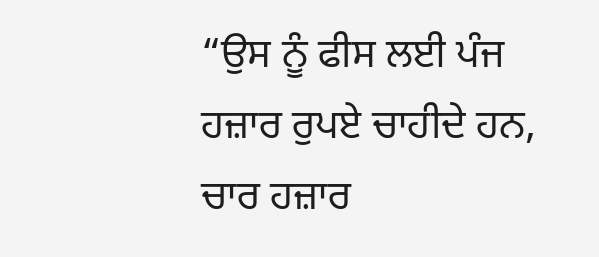“ਉਸ ਨੂੰ ਫੀਸ ਲਈ ਪੰਜ ਹਜ਼ਾਰ ਰੁਪਏ ਚਾਹੀਦੇ ਹਨ, ਚਾਰ ਹਜ਼ਾਰ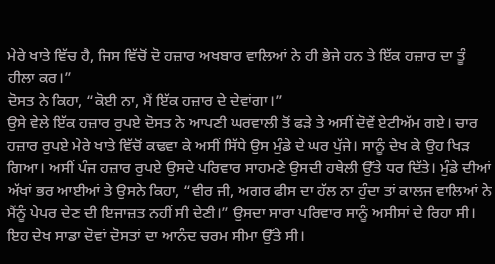ਮੇਰੇ ਖਾਤੇ ਵਿੱਚ ਹੈ, ਜਿਸ ਵਿੱਚੋਂ ਦੋ ਹਜ਼ਾਰ ਅਖਬਾਰ ਵਾਲਿਆਂ ਨੇ ਹੀ ਭੇਜੇ ਹਨ ਤੇ ਇੱਕ ਹਜ਼ਾਰ ਦਾ ਤੂੰ ਹੀਲਾ ਕਰ।”
ਦੋਸਤ ਨੇ ਕਿਹਾ, “ਕੋਈ ਨਾ, ਮੈਂ ਇੱਕ ਹਜ਼ਾਰ ਦੇ ਦੇਵਾਂਗਾ।”
ਉਸੇ ਵੇਲੇ ਇੱਕ ਹਜ਼ਾਰ ਰੁਪਏ ਦੋਸਤ ਨੇ ਆਪਣੀ ਘਰਵਾਲੀ ਤੋਂ ਫੜੇ ਤੇ ਅਸੀਂ ਦੋਵੇਂ ਏਟੀਅੱਮ ਗਏ। ਚਾਰ ਹਜ਼ਾਰ ਰੁਪਏ ਮੇਰੇ ਖਾਤੇ ਵਿੱਚੋਂ ਕਢਵਾ ਕੇ ਅਸੀਂ ਸਿੱਧੇ ਉਸ ਮੁੰਡੇ ਦੇ ਘਰ ਪੁੱਜੇ। ਸਾਨੂੰ ਦੇਖ ਕੇ ਉਹ ਖਿੜ ਗਿਆ। ਅਸੀਂ ਪੰਜ ਹਜ਼ਾਰ ਰੁਪਏ ਉਸਦੇ ਪਰਿਵਾਰ ਸਾਹਮਣੇ ਉਸਦੀ ਹਥੇਲੀ ਉੱਤੇ ਧਰ ਦਿੱਤੇ। ਮੁੰਡੇ ਦੀਆਂ ਅੱਖਾਂ ਭਰ ਆਈਆਂ ਤੇ ਉਸਨੇ ਕਿਹਾ, “ਵੀਰ ਜੀ, ਅਗਰ ਫੀਸ ਦਾ ਹੱਲ ਨਾ ਹੁੰਦਾ ਤਾਂ ਕਾਲਜ ਵਾਲਿਆਂ ਨੇ ਮੈਂਨੂੰ ਪੇਪਰ ਦੇਣ ਦੀ ਇਜਾਜ਼ਤ ਨਹੀਂ ਸੀ ਦੇਣੀ।” ਉਸਦਾ ਸਾਰਾ ਪਰਿਵਾਰ ਸਾਨੂੰ ਅਸੀਸਾਂ ਦੇ ਰਿਹਾ ਸੀ। ਇਹ ਦੇਖ ਸਾਡਾ ਦੋਵਾਂ ਦੋਸਤਾਂ ਦਾ ਆਨੰਦ ਚਰਮ ਸੀਮਾ ਉੱਤੇ ਸੀ।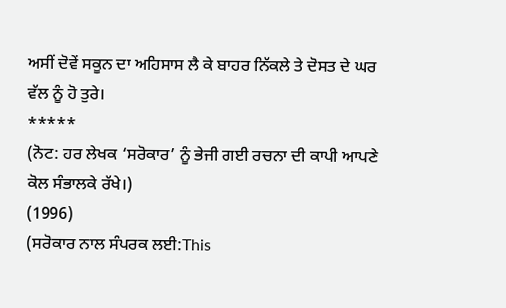ਅਸੀਂ ਦੋਵੇਂ ਸਕੂਨ ਦਾ ਅਹਿਸਾਸ ਲੈ ਕੇ ਬਾਹਰ ਨਿੱਕਲੇ ਤੇ ਦੋਸਤ ਦੇ ਘਰ ਵੱਲ ਨੂੰ ਹੋ ਤੁਰੇ।
*****
(ਨੋਟ: ਹਰ ਲੇਖਕ ‘ਸਰੋਕਾਰ’ ਨੂੰ ਭੇਜੀ ਗਈ ਰਚਨਾ ਦੀ ਕਾਪੀ ਆਪਣੇ ਕੋਲ ਸੰਭਾਲਕੇ ਰੱਖੇ।)
(1996)
(ਸਰੋਕਾਰ ਨਾਲ ਸੰਪਰਕ ਲਈ:This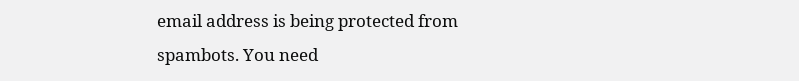email address is being protected from spambots. You need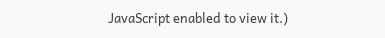JavaScript enabled to view it.)